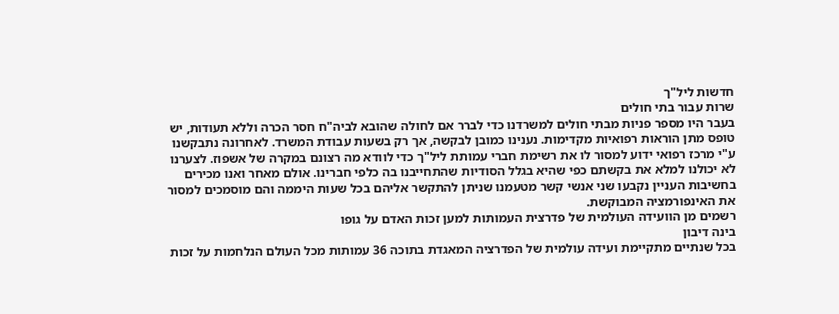חדשות ליל"ך
שרות עבור בתי חולים
בעבר היו מספר פניות מבתי חולים למשרדנו כדי לברר אם לחולה שהובא לביה"ח חסר הכרה וללא תעודות, יש טופס מתן הוראות רפואיות מקדימות. נענינו כמובן לבקשה, אך רק בשעות עבודת המשרד. לאחרונה נתבקשנו ע"י מרכז רפואי ידוע למסור לו את רשימת חברי עמותת ליל"ך כדי לוודא מה רצונם במקרה של אשפוז. לצערנו לא יכולנו למלא את בקשתם כפי שהיא בגלל הסודיות שהתחייבנו בה כלפי חברינו. אולם מאחר ואנו מכירים בחשיבות העניין נקבעו שני אנשי קשר מטעמנו שניתן להתקשר אליהם בכל שעות היממה והם מוסמכים למסור את האינפורמציה המבוקשת.
רשמים מן הוועידה העולמית של פדרצית העמותות למען זכות האדם על גופו
בינה דיבון
בכל שנתיים מתקיימת ועידה עולמית של הפדרציה המאגדת בתוכה 36 עמותות מכל העולם הנלחמות על זכות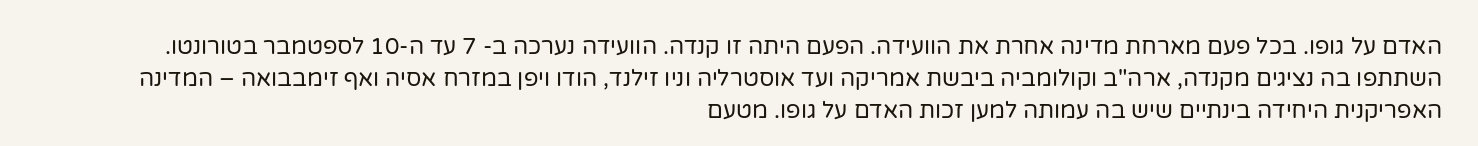האדם על גופו. בכל פעם מארחת מדינה אחרת את הוועידה. הפעם היתה זו קנדה. הוועידה נערכה ב- 7 עד ה-10 לספטמבר בטורונטו. השתתפו בה נציגים מקנדה, ארה"ב וקולומביה ביבשת אמריקה ועד אוסטרליה וניו זילנד, הודו ויפן במזרח אסיה ואף זימבבואה – המדינה האפריקנית היחידה בינתיים שיש בה עמותה למען זכות האדם על גופו. מטעם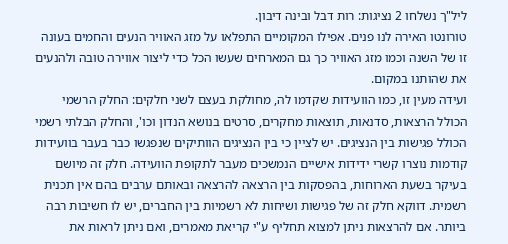ליל"ך נשלחו 2 נציגות: רות דבל ובינה דיבון.
טורונטו האירה לנו פנים. אפילו המקומיים התפלאו על מזג האוויר הנעים והחמים בעונה זו של השנה וכמו מזג האוויר כך גם המארחים שעשו הכל כדי ליצור אווירה טובה ולהנעים את שהותנו במקום.
ועידה מעין זו, כמו הוועידות שקדמו לה, מחולקת בעצם לשני חלקים: החלק הרשמי הכולל הרצאות, סדנאות, תוצאות מחקרים, סרטים בנושא הנדון וכו', והחלק הבלתי רשמי הכולל פגישות בין הנציגים. יש לציין כי בין הנציגים הוותיקים שנפגשו כבר בעבר בוועידות קודמות נוצרו קשרי ידידות אישיים הנמשכים מעבר לתקופת הוועידה. חלק זה מיושם בעיקר בשעת הארוחות, בהפסקות בין הרצאה להרצאה ובאותם ערבים בהם אין תכנית רשמית. דווקא חלק זה של פגישות ושיחות לא רשמיות בין החברים, יש לו חשיבות רבה ביותר. אם להרצאות ניתן למצוא תחליף ע"י קריאת מאמרים, ואם ניתן לראות את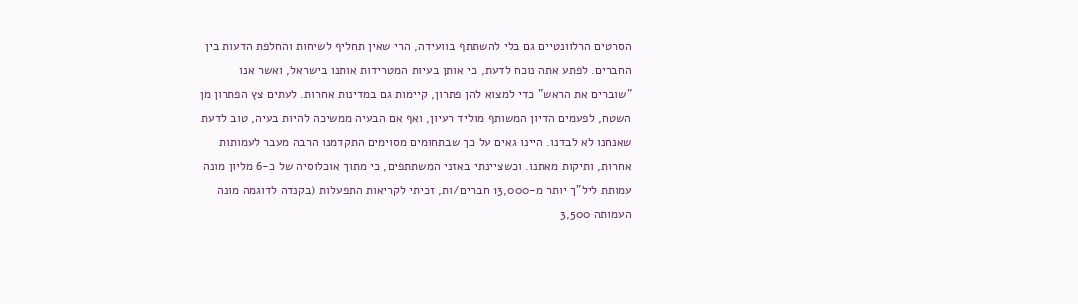הסרטים הרלוונטיים גם בלי להשתתף בוועידה, הרי שאין תחליף לשיחות והחלפת הדעות בין החברים. לפתע אתה נוכח לדעת, כי אותן בעיות המטרידות אותנו בישראל, ואשר אנו "שוברים את הראש" כדי למצוא להן פתרון, קיימות גם במדינות אחרות. לעתים צץ הפתרון מן השטח, לפעמים הדיון המשותף מוליד רעיון, ואף אם הבעיה ממשיכה להיות בעיה, טוב לדעת שאנחנו לא לבדנו. היינו גאים על כך שבתחומים מסוימים התקדמנו הרבה מעבר לעמותות אחרות, ותיקות מאתנו. וכשציינתי באזני המשתתפים, כי מתוך אוכלוסיה של כ-6 מליון מונה עמותת ליל"ך יותר מ-13,000 חברים/ות, זכיתי לקריאות התפעלות (בקנדה לדוגמה מונה העמותה 3,500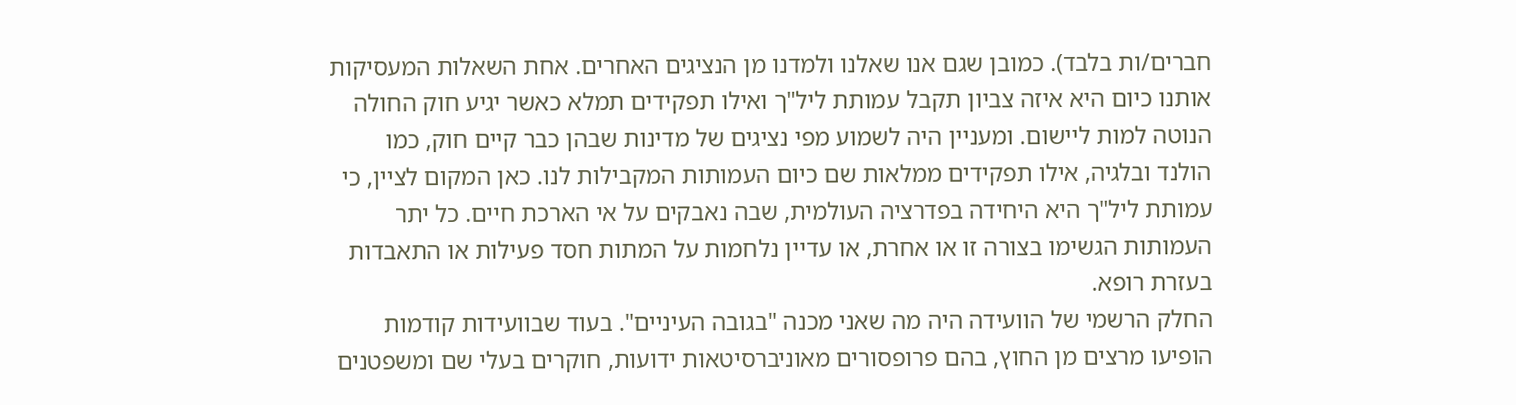חברים/ות בלבד). כמובן שגם אנו שאלנו ולמדנו מן הנציגים האחרים. אחת השאלות המעסיקות אותנו כיום היא איזה צביון תקבל עמותת ליל"ך ואילו תפקידים תמלא כאשר יגיע חוק החולה הנוטה למות ליישום. ומעניין היה לשמוע מפי נציגים של מדינות שבהן כבר קיים חוק, כמו הולנד ובלגיה, אילו תפקידים ממלאות שם כיום העמותות המקבילות לנו. כאן המקום לציין, כי עמותת ליל"ך היא היחידה בפדרציה העולמית, שבה נאבקים על אי הארכת חיים. כל יתר העמותות הגשימו בצורה זו או אחרת, או עדיין נלחמות על המתות חסד פעילות או התאבדות בעזרת רופא.
החלק הרשמי של הוועידה היה מה שאני מכנה "בגובה העיניים". בעוד שבוועידות קודמות הופיעו מרצים מן החוץ, בהם פרופסורים מאוניברסיטאות ידועות, חוקרים בעלי שם ומשפטנים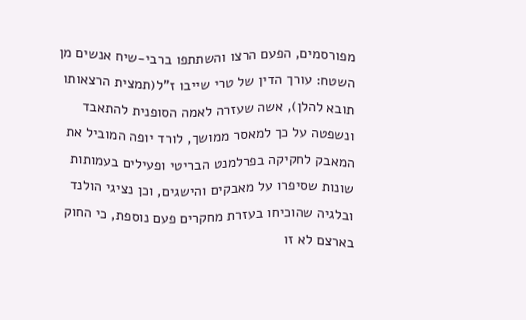מפורסמים, הפעם הרצו והשתתפו ברבי-שיח אנשים מן השטח: עורך הדין של טרי שייבו ז"ל(תמצית הרצאותו תובא להלן), אשה שעזרה לאמה הסופנית להתאבד ונשפטה על כך למאסר ממושך, לורד יופה המוביל את המאבק לחקיקה בפרלמנט הבריטי ופעילים בעמותות שונות שסיפרו על מאבקים והישגים, וכן נציגי הולנד ובלגיה שהוכיחו בעזרת מחקרים פעם נוספת, כי החוק בארצם לא זו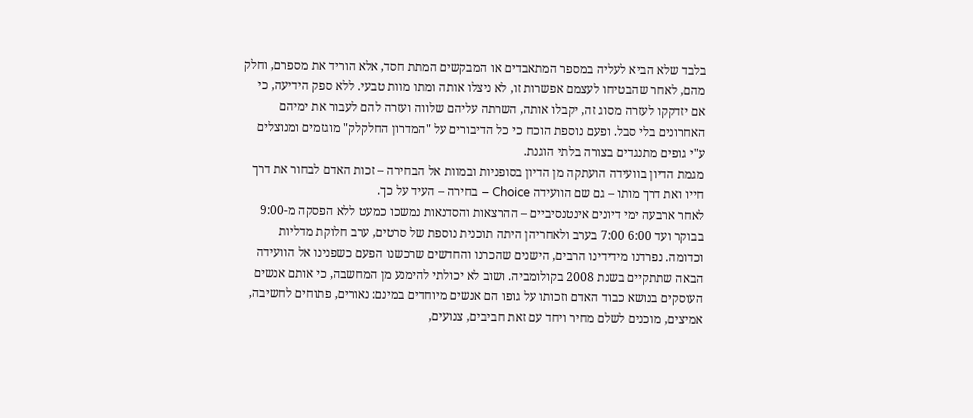בלבד שלא הביא לעליה במספר המתאבדים או המבקשים המתת חסד, אלא הוריד את מספרם, וחלק מהם, לאחר שהבטיחו לעצמם אפשרות זו, לא ניצלו אותה ומתו מוות טבעי. ללא ספק הידיעה, כי אם יזדקקו לעזרה מסוג זה, יקבלו אותה, השרתה עליהם שלווה ועזרה להם לעבור את ימיהם האחרונים בלי סבל. ופעם נוספת הוכח כי כל הדיבורים על "המדרון החלקלק" מוגזמים ומנוצלים ע"י גופים מתנגדים בצורה בלתי הוגנת.
מגמת הדיון בוועידה הועתקה מן הדיון בסופניות ובמוות אל הבחירה – זכות האדם לבחור את דרך חייו ואת דרך מותו – גם שם הוועידה Choice – בחירה – העיד על כך.
לאחר ארבעה ימי דיונים אינטנסיביים – ההרצאות והסדנאות נמשכו כמעט ללא הפסקה מ-9:00 בבוקר ועד 6:00 7:00 בערב ולאחריהן היתה תוכנית נוספת של סרטים, ערב חלוקת מדליות וכדומה. נפרדנו מידידינו הרבים, הישנים שהכרנו והחדשים שרכשנו הפעם כשפנינו אל הוועידה הבאה שתתקיים בשנת 2008 בקולומביה. ושוב לא יכולתי להימנע מן המחשבה, כי אותם אנשים העוסקים בנושא כבוד האדם וזכותו על גופו הם אנשים מיוחדים במינם: נאורים, פתוחים לחשיבה, אמיצים, מוכנים לשלם מחיר ויחד עם זאת חביבים, צנועים,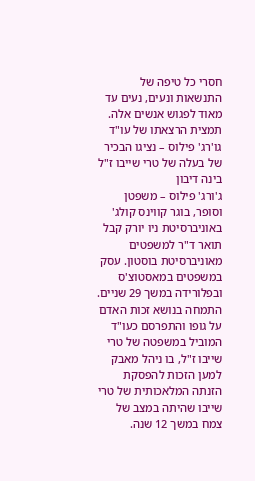חסרי כל טיפה של התנשאות ונעים, נעים עד מאוד לפגוש אנשים אלה.
תמצית הרצאתו של עו"ד גו'רג' פילוס – נציגו הבכיר של בעלה של טרי שייבו ז"ל
בינה דיבון
ג'ורג' פילוס – משפטן וסופר, בוגר קווינס קולג' באוניברסיטת ניו יורק קבל תואר ד"ר למשפטים מאוניברסיטת בוסטון. עסק במשפטים במאסטוצ'ס ובפלורידה במשך 29 שניים. התמחה בנושא זכות האדם על גופו והתפרסם כעו"ד המוביל במשפטה של טרי שייבו ז"ל, בו ניהל מאבק למען הזכות להפסקת הזנתה המלאכותית של טרי שייבו שהיתה במצב של צמח במשך 12 שנה.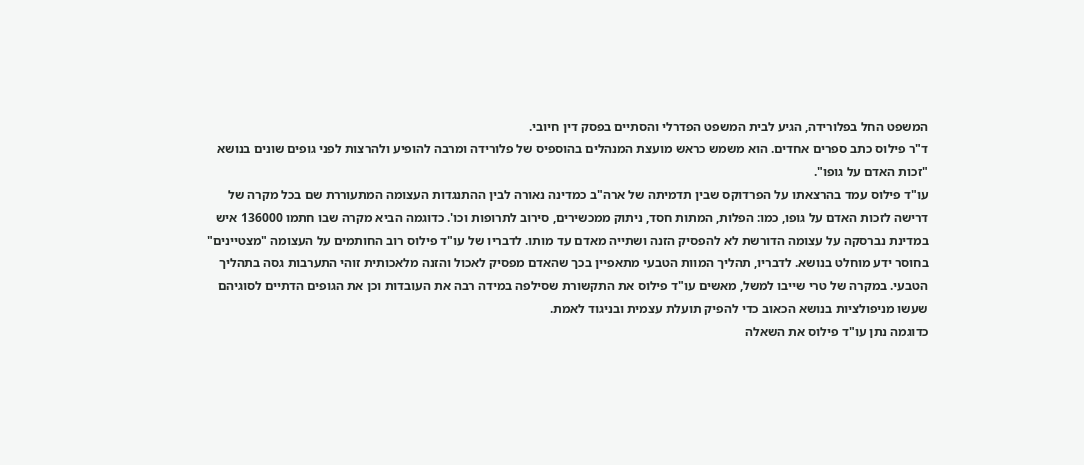המשפט החל בפלורידה, הגיע לבית המשפט הפדרלי והסתיים בפסק דין חיובי.
ד"ר פילוס כתב ספרים אחדים. הוא משמש כראש מועצת המנהלים בהוספיס של פלורידה ומרבה להופיע ולהרצות לפני גופים שונים בנושא "זכות האדם על גופו".
עו"ד פילוס עמד בהרצאתו על הפרדוקס שבין תדמיתה של ארה"ב כמדינה נאורה לבין ההתנגדות העצומה המתעוררת שם בכל מקרה של דרישה לזכות האדם על גופו, כמו: הפלות, המתות חסד, ניתוק ממכשירים, סירוב לתרופות וכו'. כדוגמה הביא מקרה שבו חתמו 136000 איש במדינת נברסקה על עצומה הדורשת לא להפסיק הזנה ושתייה מאדם עד מותו. לדבריו של עו"ד פילוס רוב החותמים על העצומה "מצטיינים" בחוסר ידע מוחלט בנושא. לדבריו, תהליך המוות הטבעי מתאפיין בכך שהאדם מפסיק לאכול והזנה מלאכותית זוהי התערבות גסה בתהליך הטבעי. במקרה של טרי שייבו למשל, מאשים עו"ד פילוס את התקשורת שסילפה במידה רבה את העובדות וכן את הגופים הדתיים לסוגיהם שעשו מניפולציות בנושא הכאוב כדי להפיק תועלת עצמית ובניגוד לאמת.
כדוגמה נתן עו"ד פילוס את השאלה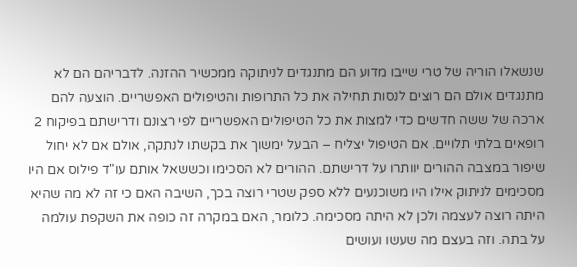שנשאלו הוריה של טרי שייבו מדוע הם מתנגדים לניתוקה ממכשיר ההזנה. לדבריהם הם לא מתנגדים אולם הם רוצים לנסות תחילה את כל התרופות והטיפולים האפשריים. הוצעה להם ארכה של ששה חדשים כדי למצות את כל הטיפולים האפשריים לפי רצונם ודרישתם בפיקוח 2 רופאים בלתי תלויים. אם הטיפול יצליח – הבעל ימשוך את בקשתו לנתקה, אולם אם לא יחול שיפור במצבה ההורים יוותרו על דרישתם. ההורים לא הסכימו וכששאל אותם עו"ד פילוס אם היו מסכימים לניתוק אילו היו משוכנעים ללא ספק שטרי רוצה בכך, השיבה האם כי זה לא מה שהיא היתה רוצה לעצמה ולכן לא היתה מסכימה. כלומר, האם במקרה זה כופה את השקפת עולמה על בתה. וזה בעצם מה שעשו ועושים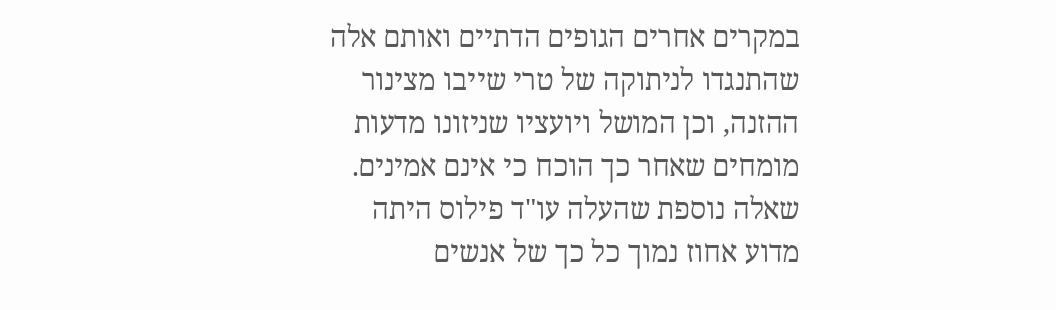במקרים אחרים הגופים הדתיים ואותם אלה שהתנגדו לניתוקה של טרי שייבו מצינור ההזנה, וכן המושל ויועציו שניזונו מדעות מומחים שאחר כך הוכח כי אינם אמינים.
שאלה נוספת שהעלה עו"ד פילוס היתה מדוע אחוז נמוך כל כך של אנשים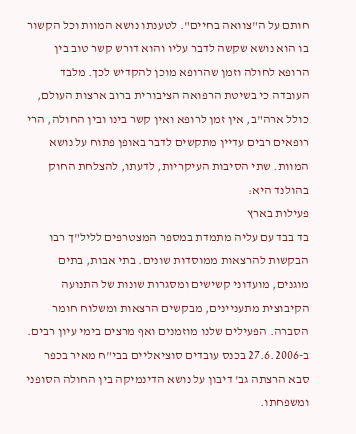חותם על ה"צוואה בחיים". לטענתו נושא המוות וכל הקשור בו הוא נושא שקשה לדבר עליו והוא דורש קשר טוב בין הרופא לחולה וזמן שהרופא מוכן להקדיש לכך. מלבד העובדה כי בשיטת הרפואה הציבורית ברוב ארצות העולם, כולל ארה"ב, אין זמן לרופא ואין קשר בינו ובין החולה, הרי רופאים רבים עדיין מתקשים לדבר באופן פתוח על נושא המוות. שתי הסיבות העיקריות, לדעתו, להצלחת החוק בהולנד היא:
פעילות בארץ
בד בבד עם עליה מתמדת במספר המצטרפים לליל"ך רבו הבקשות להרצאות ממוסדות שונים. בתי אבות, בתים מוגנים, מועדוני קשישים ומסגרות שונות של התנועה הקיבוצית מתעניינים, מבקשים הרצאות ומשלוח חומר הסברה. הפעילים שלנו מוזמנים ואף מרצים בימי עיון רבים.
ב-27.6.2006 בכנס עובדים סוציאליים בבי"ח מאיר בכפר סבא הרצתה גב' דיבון על נושא הדינמיקה בין החולה הסופני ומשפחתו.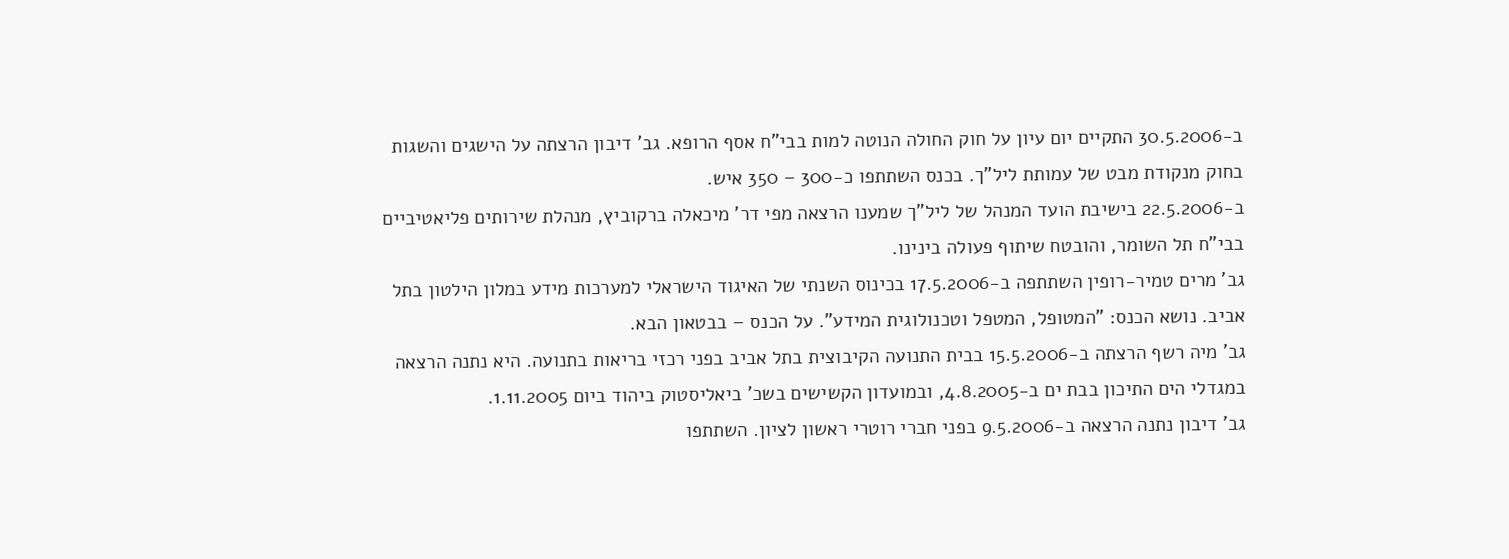ב-30.5.2006 התקיים יום עיון על חוק החולה הנוטה למות בבי"ח אסף הרופא. גב' דיבון הרצתה על הישגים והשגות בחוק מנקודת מבט של עמותת ליל"ך. בכנס השתתפו כ-300 – 350 איש.
ב-22.5.2006 בישיבת הועד המנהל של ליל"ך שמענו הרצאה מפי דר' מיכאלה ברקוביץ, מנהלת שירותים פליאטיביים בבי"ח תל השומר, והובטח שיתוף פעולה בינינו.
גב' מרים טמיר-רופין השתתפה ב-17.5.2006 בכינוס השנתי של האיגוד הישראלי למערכות מידע במלון הילטון בתל אביב. נושא הכנס: "המטופל, המטפל וטכנולוגית המידע". על הכנס – בבטאון הבא.
גב' מיה רשף הרצתה ב-15.5.2006 בבית התנועה הקיבוצית בתל אביב בפני רכזי בריאות בתנועה. היא נתנה הרצאה במגדלי הים התיכון בבת ים ב-4.8.2005, ובמועדון הקשישים בשכ' ביאליסטוק ביהוד ביום 1.11.2005.
גב' דיבון נתנה הרצאה ב-9.5.2006 בפני חברי רוטרי ראשון לציון. השתתפו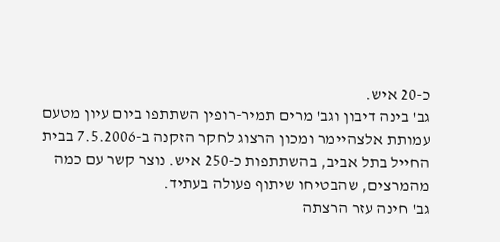כ-20 איש.
גב' בינה דיבון וגב' מרים תמיר-רופין השתתפו ביום עיון מטעם עמותת אלצהיימר ומכון הרצוג לחקר הזקנה ב-7.5.2006 בבית החייל בתל אביב, בהשתתפות כ-250 איש. נוצר קשר עם כמה מהמרצים, שהבטיחו שיתוף פעולה בעתיד.
גב' חינה עזר הרצתה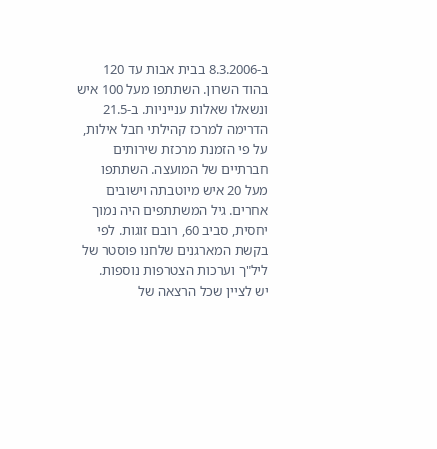ב-8.3.2006 בבית אבות עד 120 בהוד השרון. השתתפו מעל 100 איש ונשאלו שאלות ענייניות. ב-21.5 הדרימה למרכז קהילתי חבל אילות, על פי הזמנת מרכזת שירותים חברתיים של המועצה. השתתפו מעל 20 איש מיוטבתה וישובים אחרים. גיל המשתתפים היה נמוך יחסית, סביב 60, רובם זוגות. לפי בקשת המארגנים שלחנו פוסטר של ליל"ך וערכות הצטרפות נוספות.
יש לציין שכל הרצאה של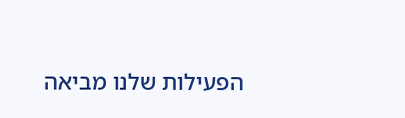הפעילות שלנו מביאה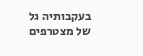בעקבותיה גל של מצטרפים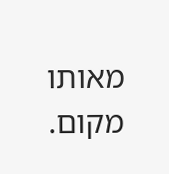מאותו מקום.